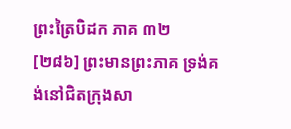ព្រះត្រៃបិដក ភាគ ៣២
[២៨៦] ព្រះមានព្រះភាគ ទ្រង់គង់នៅជិតក្រុងសា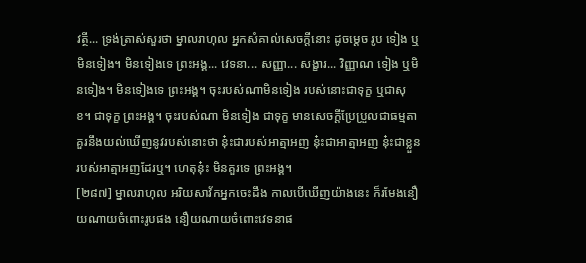វត្ថី... ទ្រង់ត្រាស់សួរថា ម្នាលរាហុល អ្នកសំគាល់សេចក្តីនោះ ដូចម្តេច រូប ទៀង ឬមិនទៀង។ មិនទៀងទេ ព្រះអង្គ... វេទនា... សញ្ញា... សង្ខារ... វិញ្ញាណ ទៀង ឬមិនទៀង។ មិនទៀងទេ ព្រះអង្គ។ ចុះរបស់ណាមិនទៀង របស់នោះជាទុក្ខ ឬជាសុខ។ ជាទុក្ខ ព្រះអង្គ។ ចុះរបស់ណា មិនទៀង ជាទុក្ខ មានសេចក្តីប្រែប្រួលជាធម្មតា គួរនឹងយល់ឃើញនូវរបស់នោះថា នុ៎ះជារបស់អាត្មាអញ នុ៎ះជាអាត្មាអញ នុ៎ះជាខ្លួនរបស់អាត្មាអញដែរឬ។ ហេតុនុ៎ះ មិនគួរទេ ព្រះអង្គ។
[២៨៧] ម្នាលរាហុល អរិយសាវ័កអ្នកចេះដឹង កាលបើឃើញយ៉ាងនេះ ក៏រមែងនឿយណាយចំពោះរូបផង នឿយណាយចំពោះវេទនាផ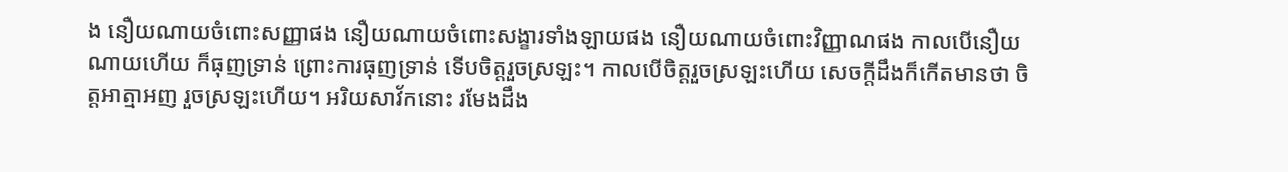ង នឿយណាយចំពោះសញ្ញាផង នឿយណាយចំពោះសង្ខារទាំងឡាយផង នឿយណាយចំពោះវិញ្ញាណផង កាលបើនឿយណាយហើយ ក៏ធុញទ្រាន់ ព្រោះការធុញទ្រាន់ ទើបចិត្តរួចស្រឡះ។ កាលបើចិត្តរួចស្រឡះហើយ សេចក្តីដឹងក៏កើតមានថា ចិត្តអាត្មាអញ រួចស្រឡះហើយ។ អរិយសាវ័កនោះ រមែងដឹង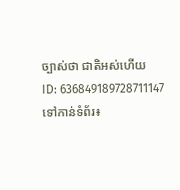ច្បាស់ថា ជាតិអស់ហើយ
ID: 636849189728711147
ទៅកាន់ទំព័រ៖